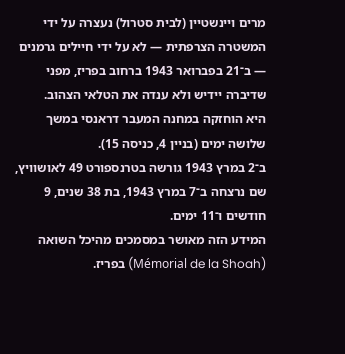מרים ויינשטיין (לבית סטרול) נעצרה על ידי המשטרה הצרפתית — לא על ידי חיילים גרמנים — ב־21 בפברואר 1943 ברחוב בפריז, מפני שדיברה יידיש ולא ענדה את הטלאי הצהוב.
היא הוחזקה במחנה המעבר דראנסי במשך שלושה ימים (בניין 4, כניסה 15).
ב־2 במרץ 1943 גורשה בטרנספורט 49 לאושוויץ, שם נרצחה ב־7 במרץ 1943, בת 38 שנים, 9 חודשים ו־11 ימים.
המידע הזה מאושר במסמכים מהיכל השואה (Mémorial de la Shoah) בפריז.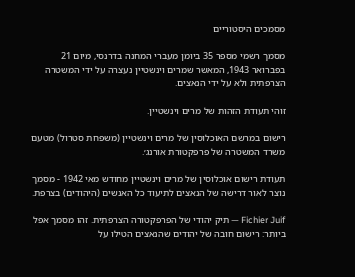מסמכים היסטוריים

מסמך רשמי מספר 35 ביומן מעברי המחנה בדרנסי, מיום 21 בפברואר 1943, המאשר שמרים וינשטיין נעצרה על ידי המשטרה הצרפתית ולא על ידי הנאצים.

זוהי תעודת הזהות של מרים וינשטיין.

רישום במרשם האוכלוסין של מרים וינשטיין (משפחת סטרול) מטעם משרד המשטרה של פרפקטורת אורנג׳.

תעודת רישום אוכלוסין של מרים וינשטיין מחודש מאי 1942 - מסמך נוצר לאור דרישה של הנאצים לתיעוד כל האנשים (היהודים) בצרפת.

Fichier Juif — תיק יהודי של הפרפקטורה הצרפתית. זהו מסמך אפל ביותר: רישום חובה של יהודים שהנאצים הטילו על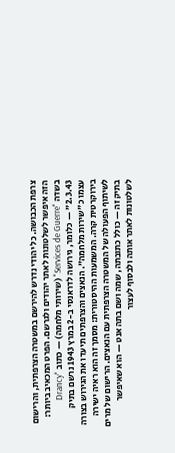צרפת הכבושה. כל יהודי נדרש להירשם במשטרה הצרפתית, והרישום הזה איפשר לשלטונות לאתר יהודים ולגרשם. הפרט המכאיב ביותר: בשדה "Services de Guerre" (שירותי מלחמה) — כתוב "Drancy 2.3.43" — כלומר, גירושה לדראנסי ב-2 במרץ 1943 נרשם בתיק עצמו כ"שירות מלחמה". הנאצים והצרפתים תיעדו את הגירוש בצורה בירוקרטית קרה. המשמעות ההיסטורית: מסמך זה הוא ראיה ישירה לשיתוף הפעולה של המשטרה הצרפתית עם הנאצים. הרישום של מרים בתיק זה — כולל כתובתה, שמה ושם בתה אנט — הוא שאיפשר לשלטונות לאתר אותה ולבסוף לעצור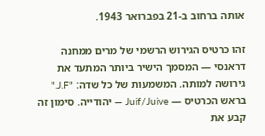אותה ברחוב ב-21 בפברואר 1943.

זהו כרטיס הגירוש הרשמי של מרים ממחנה דראנסי — המסמך הישיר ביותר המתעד את גירושה למותה. המשמעות של כל שדה: "J.F." בראש הכרטיס — Juif/Juive — יהודייה. סימון זה קבע את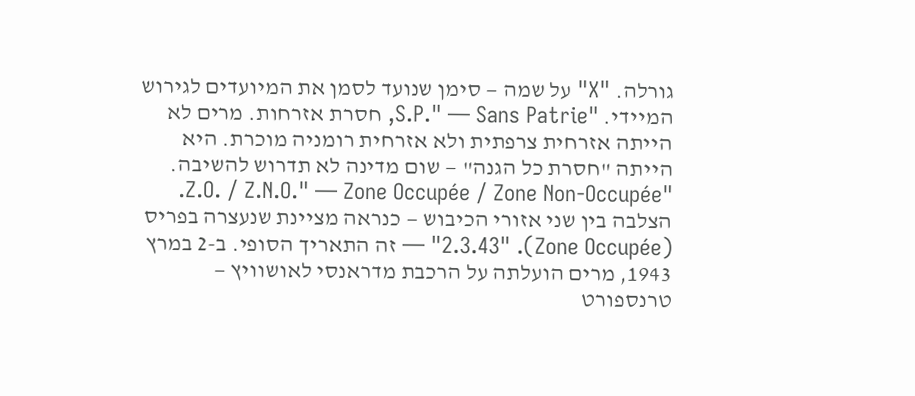גורלה. "X" על שמה — סימן שנועד לסמן את המיועדים לגירוש המיידי. "S.P." — Sans Patrie, חסרת אזרחות. מרים לא הייתה אזרחית צרפתית ולא אזרחית רומניה מוכרת. היא הייתה "חסרת כל הגנה" — שום מדינה לא תדרוש להשיבה. "Z.O. / Z.N.O." — Zone Occupée / Zone Non-Occupée. הצלבה בין שני אזורי הכיבוש — כנראה מציינת שנעצרה בפריס (Zone Occupée). "2.3.43" — זה התאריך הסופי. ב-2 במרץ 1943, מרים הועלתה על הרכבת מדראנסי לאושוויץ — טרנספורט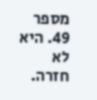מספר 49. היא לא חזרה.